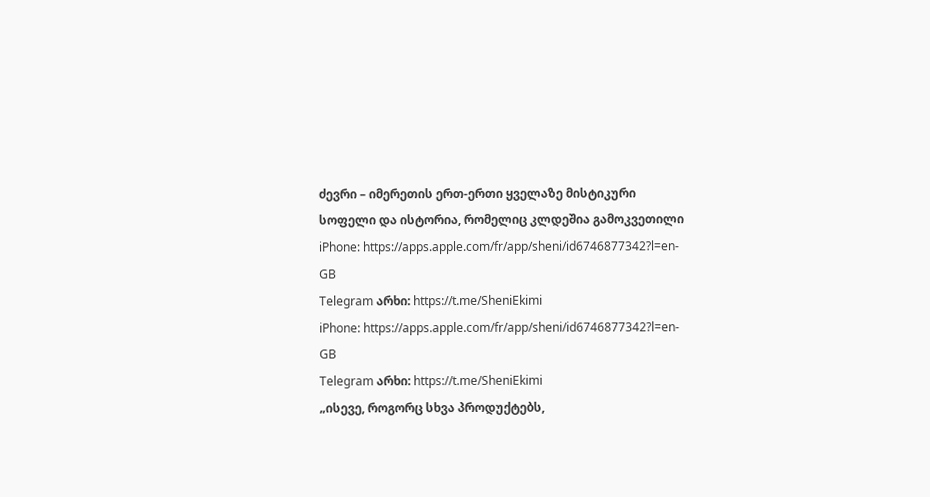ძევრი – იმერეთის ერთ-ერთი ყველაზე მისტიკური სოფელი და ისტორია, რომელიც კლდეშია გამოკვეთილი
iPhone: https://apps.apple.com/fr/app/sheni/id6746877342?l=en-GB
Telegram არხი: https://t.me/SheniEkimi
iPhone: https://apps.apple.com/fr/app/sheni/id6746877342?l=en-GB
Telegram არხი: https://t.me/SheniEkimi
„ისევე, როგორც სხვა პროდუქტებს,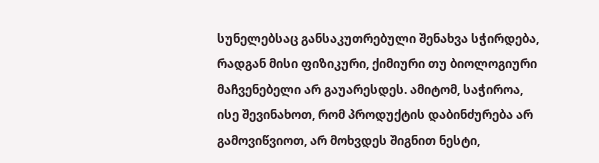სუნელებსაც განსაკუთრებული შენახვა სჭირდება, რადგან მისი ფიზიკური, ქიმიური თუ ბიოლოგიური მაჩვენებელი არ გაუარესდეს. ამიტომ, საჭიროა, ისე შევინახოთ, რომ პროდუქტის დაბინძურება არ გამოვიწვიოთ, არ მოხვდეს შიგნით ნესტი,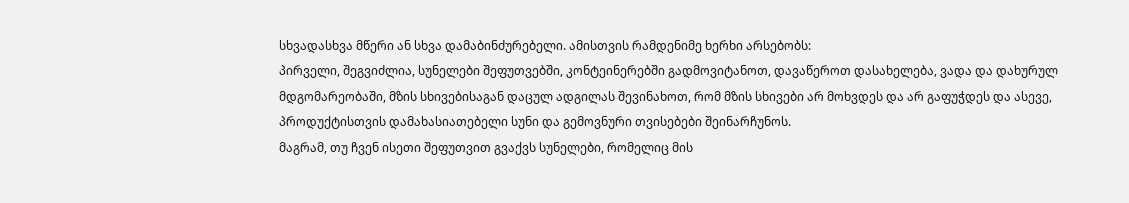სხვადასხვა მწერი ან სხვა დამაბინძურებელი. ამისთვის რამდენიმე ხერხი არსებობს:
პირველი, შეგვიძლია, სუნელები შეფუთვებში, კონტეინერებში გადმოვიტანოთ, დავაწეროთ დასახელება, ვადა და დახურულ მდგომარეობაში, მზის სხივებისაგან დაცულ ადგილას შევინახოთ, რომ მზის სხივები არ მოხვდეს და არ გაფუჭდეს და ასევე, პროდუქტისთვის დამახასიათებელი სუნი და გემოვნური თვისებები შეინარჩუნოს.
მაგრამ, თუ ჩვენ ისეთი შეფუთვით გვაქვს სუნელები, რომელიც მის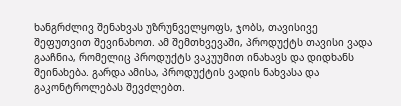ხანგრძლივ შენახვას უზრუნველყოფს, ჯობს, თავისივე შეფუთვით შევინახოთ. ამ შემთხვევაში, პროდუქტს თავისი ვადა გააჩნია, რომელიც პროდუქტს ვაკუუმით ინახავს და დიდხანს შეინახება. გარდა ამისა, პროდუქტის ვადის ნახვასა და გაკონტროლებას შევძლებთ.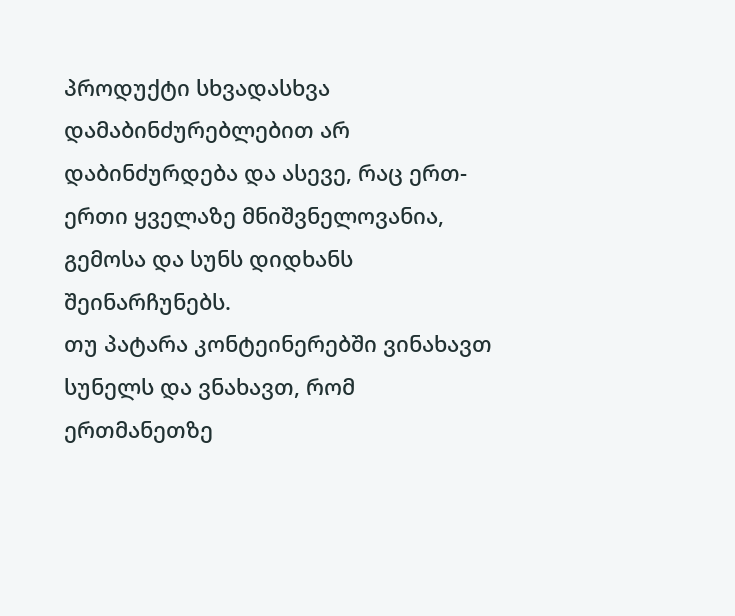პროდუქტი სხვადასხვა დამაბინძურებლებით არ დაბინძურდება და ასევე, რაც ერთ-ერთი ყველაზე მნიშვნელოვანია, გემოსა და სუნს დიდხანს შეინარჩუნებს.
თუ პატარა კონტეინერებში ვინახავთ სუნელს და ვნახავთ, რომ ერთმანეთზე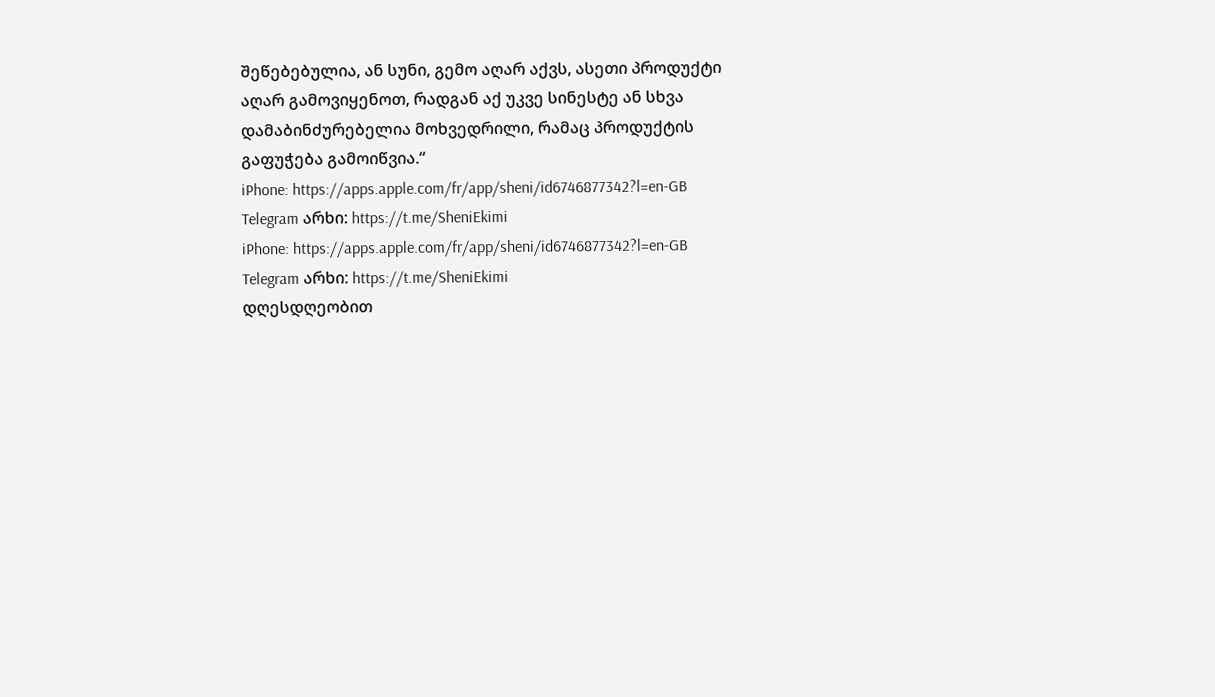შეწებებულია, ან სუნი, გემო აღარ აქვს, ასეთი პროდუქტი აღარ გამოვიყენოთ, რადგან აქ უკვე სინესტე ან სხვა დამაბინძურებელია მოხვედრილი, რამაც პროდუქტის გაფუჭება გამოიწვია.“
iPhone: https://apps.apple.com/fr/app/sheni/id6746877342?l=en-GB
Telegram არხი: https://t.me/SheniEkimi
iPhone: https://apps.apple.com/fr/app/sheni/id6746877342?l=en-GB
Telegram არხი: https://t.me/SheniEkimi
დღესდღეობით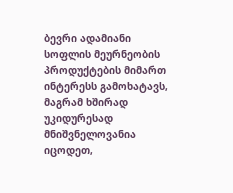ბევრი ადამიანი სოფლის მეურნეობის პროდუქტების მიმართ ინტერესს გამოხატავს, მაგრამ ხშირად უკიდურესად მნიშვნელოვანია იცოდეთ,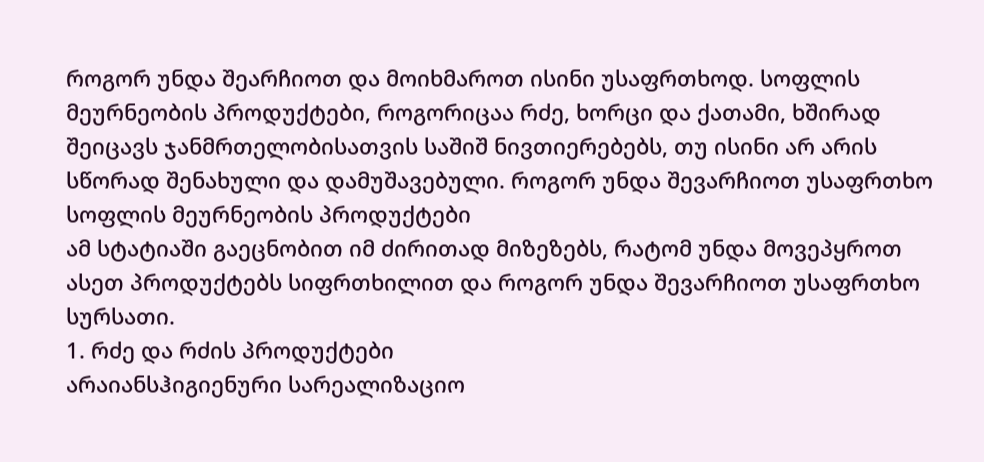როგორ უნდა შეარჩიოთ და მოიხმაროთ ისინი უსაფრთხოდ. სოფლის მეურნეობის პროდუქტები, როგორიცაა რძე, ხორცი და ქათამი, ხშირად შეიცავს ჯანმრთელობისათვის საშიშ ნივთიერებებს, თუ ისინი არ არის სწორად შენახული და დამუშავებული. როგორ უნდა შევარჩიოთ უსაფრთხო სოფლის მეურნეობის პროდუქტები
ამ სტატიაში გაეცნობით იმ ძირითად მიზეზებს, რატომ უნდა მოვეპყროთ ასეთ პროდუქტებს სიფრთხილით და როგორ უნდა შევარჩიოთ უსაფრთხო სურსათი.
1. რძე და რძის პროდუქტები
არაიანსჰიგიენური სარეალიზაციო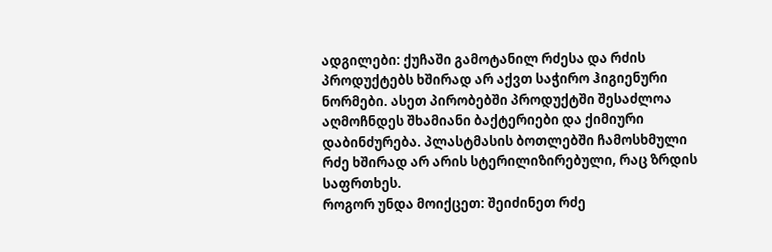ადგილები: ქუჩაში გამოტანილ რძესა და რძის პროდუქტებს ხშირად არ აქვთ საჭირო ჰიგიენური ნორმები. ასეთ პირობებში პროდუქტში შესაძლოა აღმოჩნდეს შხამიანი ბაქტერიები და ქიმიური დაბინძურება. პლასტმასის ბოთლებში ჩამოსხმული რძე ხშირად არ არის სტერილიზირებული, რაც ზრდის საფრთხეს.
როგორ უნდა მოიქცეთ: შეიძინეთ რძე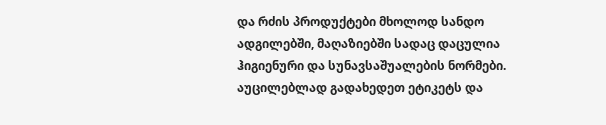და რძის პროდუქტები მხოლოდ სანდო ადგილებში, მაღაზიებში სადაც დაცულია ჰიგიენური და სუნავსაშუალების ნორმები. აუცილებლად გადახედეთ ეტიკეტს და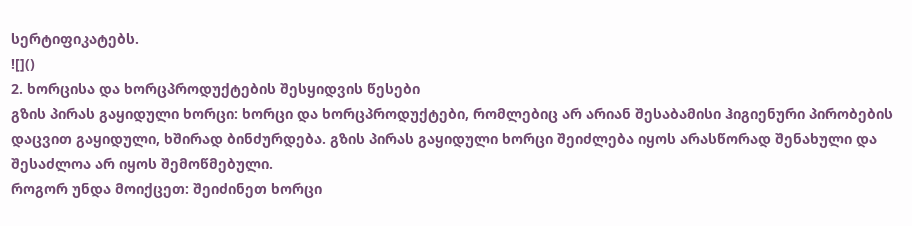სერტიფიკატებს.
![]()
2. ხორცისა და ხორცპროდუქტების შესყიდვის წესები
გზის პირას გაყიდული ხორცი: ხორცი და ხორცპროდუქტები, რომლებიც არ არიან შესაბამისი ჰიგიენური პირობების დაცვით გაყიდული, ხშირად ბინძურდება. გზის პირას გაყიდული ხორცი შეიძლება იყოს არასწორად შენახული და შესაძლოა არ იყოს შემოწმებული.
როგორ უნდა მოიქცეთ: შეიძინეთ ხორცი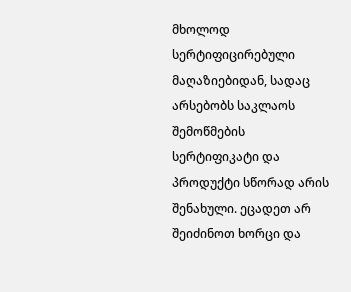მხოლოდ სერტიფიცირებული მაღაზიებიდან, სადაც არსებობს საკლაოს შემოწმების სერტიფიკატი და პროდუქტი სწორად არის შენახული. ეცადეთ არ შეიძინოთ ხორცი და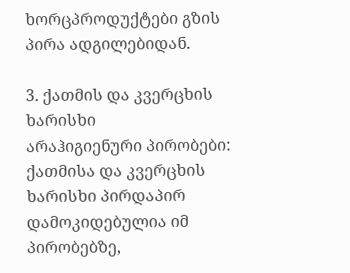ხორცპროდუქტები გზის პირა ადგილებიდან.

3. ქათმის და კვერცხის ხარისხი
არაჰიგიენური პირობები: ქათმისა და კვერცხის ხარისხი პირდაპირ დამოკიდებულია იმ პირობებზე,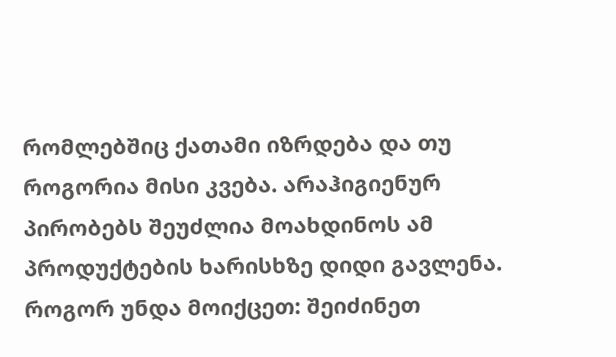რომლებშიც ქათამი იზრდება და თუ როგორია მისი კვება. არაჰიგიენურ პირობებს შეუძლია მოახდინოს ამ პროდუქტების ხარისხზე დიდი გავლენა.
როგორ უნდა მოიქცეთ: შეიძინეთ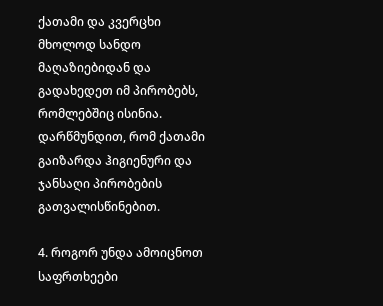ქათამი და კვერცხი მხოლოდ სანდო მაღაზიებიდან და გადახედეთ იმ პირობებს, რომლებშიც ისინია. დარწმუნდით, რომ ქათამი გაიზარდა ჰიგიენური და ჯანსაღი პირობების გათვალისწინებით.

4. როგორ უნდა ამოიცნოთ საფრთხეები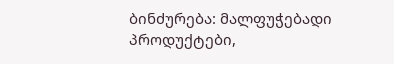ბინძურება: მალფუჭებადი პროდუქტები,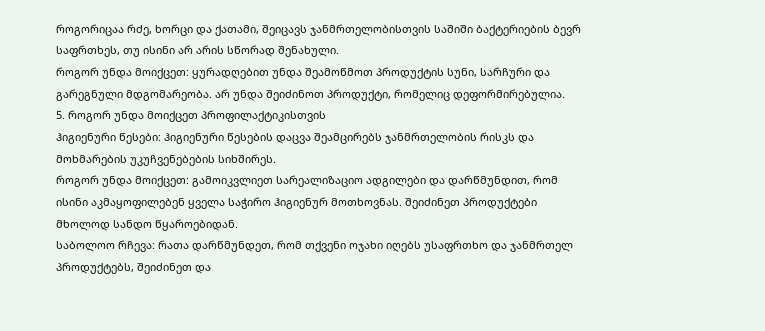როგორიცაა რძე, ხორცი და ქათამი, შეიცავს ჯანმრთელობისთვის საშიში ბაქტერიების ბევრ საფრთხეს, თუ ისინი არ არის სწორად შენახული.
როგორ უნდა მოიქცეთ: ყურადღებით უნდა შეამოწმოთ პროდუქტის სუნი, სარჩური და გარეგნული მდგომარეობა. არ უნდა შეიძინოთ პროდუქტი, რომელიც დეფორმირებულია.
5. როგორ უნდა მოიქცეთ პროფილაქტიკისთვის
ჰიგიენური წესები: ჰიგიენური წესების დაცვა შეამცირებს ჯანმრთელობის რისკს და მოხმარების უკუჩვენებების სიხშირეს.
როგორ უნდა მოიქცეთ: გამოიკვლიეთ სარეალიზაციო ადგილები და დარწმუნდით, რომ ისინი აკმაყოფილებენ ყველა საჭირო ჰიგიენურ მოთხოვნას. შეიძინეთ პროდუქტები მხოლოდ სანდო წყაროებიდან.
საბოლოო რჩევა: რათა დარწმუნდეთ, რომ თქვენი ოჯახი იღებს უსაფრთხო და ჯანმრთელ პროდუქტებს, შეიძინეთ და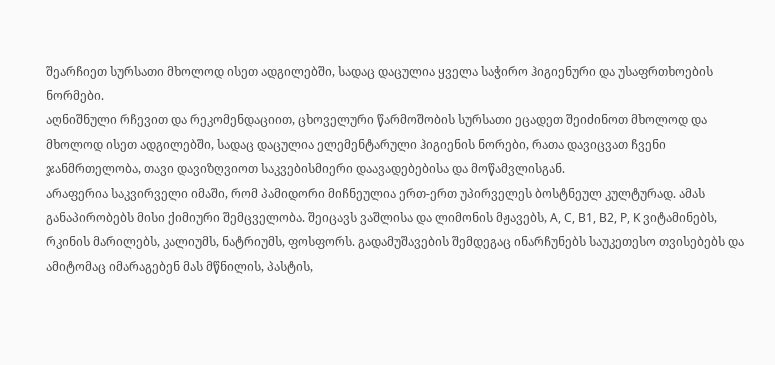შეარჩიეთ სურსათი მხოლოდ ისეთ ადგილებში, სადაც დაცულია ყველა საჭირო ჰიგიენური და უსაფრთხოების ნორმები.
აღნიშნული რჩევით და რეკომენდაციით, ცხოველური წარმოშობის სურსათი ეცადეთ შეიძინოთ მხოლოდ და მხოლოდ ისეთ ადგილებში, სადაც დაცულია ელემენტარული ჰიგიენის ნორები, რათა დავიცვათ ჩვენი ჯანმრთელობა, თავი დავიზღვიოთ საკვებისმიერი დაავადებებისა და მოწამვლისგან.
არაფერია საკვირველი იმაში, რომ პამიდორი მიჩნეულია ერთ-ერთ უპირველეს ბოსტნეულ კულტურად. ამას განაპირობებს მისი ქიმიური შემცველობა. შეიცავს ვაშლისა და ლიმონის მჟავებს, A, C, B1, B2, P, K ვიტამინებს, რკინის მარილებს, კალიუმს, ნატრიუმს, ფოსფორს. გადამუშავების შემდეგაც ინარჩუნებს საუკეთესო თვისებებს და ამიტომაც იმარაგებენ მას მწნილის, პასტის,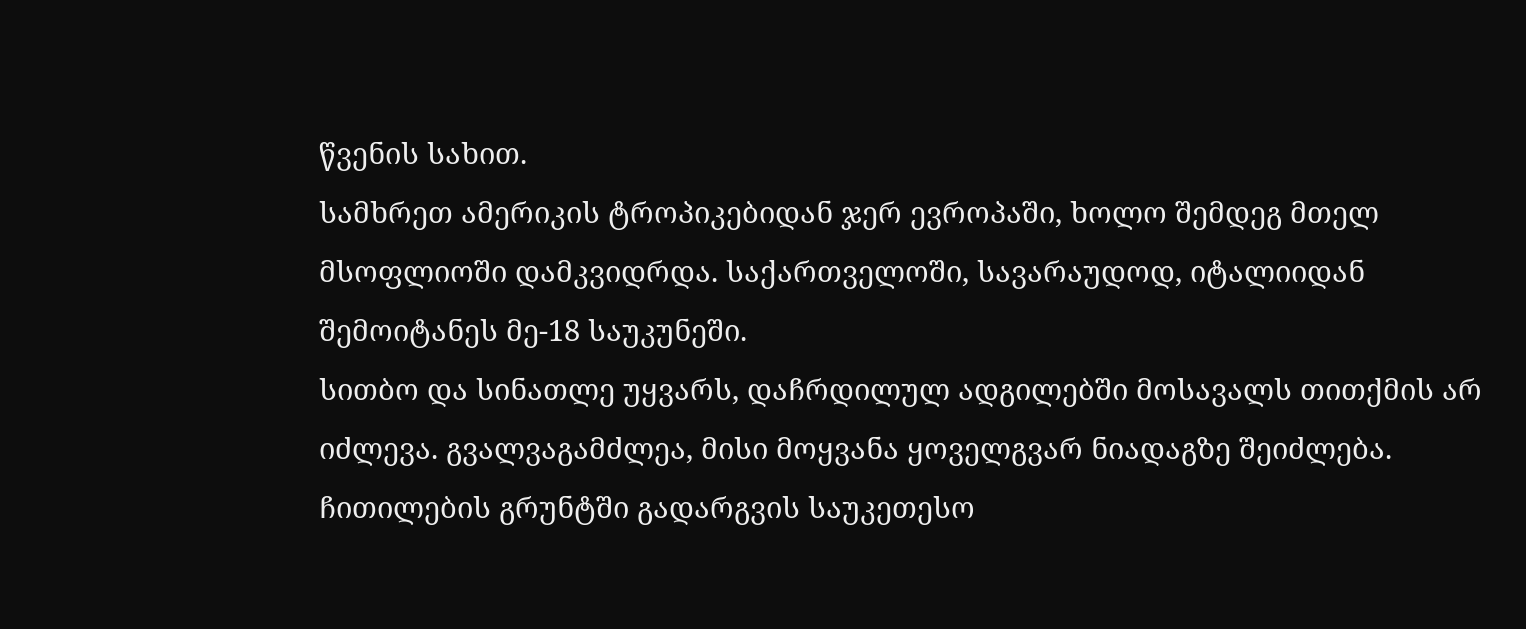წვენის სახით.
სამხრეთ ამერიკის ტროპიკებიდან ჯერ ევროპაში, ხოლო შემდეგ მთელ მსოფლიოში დამკვიდრდა. საქართველოში, სავარაუდოდ, იტალიიდან შემოიტანეს მე-18 საუკუნეში.
სითბო და სინათლე უყვარს, დაჩრდილულ ადგილებში მოსავალს თითქმის არ იძლევა. გვალვაგამძლეა, მისი მოყვანა ყოველგვარ ნიადაგზე შეიძლება.
ჩითილების გრუნტში გადარგვის საუკეთესო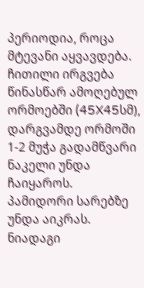პერიოდია, როცა მტევანი აყვავდება. ჩითილი ირგვება წინასწარ ამოღებულ ორმოებში (45X45სმ), დარგვამდე ორმოში 1-2 მუჭა გადამწვარი ნაკელი უნდა ჩაიყაროს.
პამიდორი სარებზე უნდა აიკრას. ნიადაგი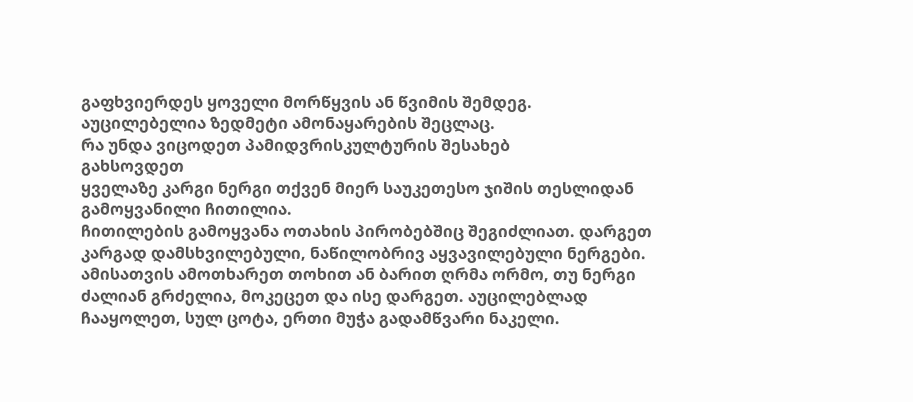გაფხვიერდეს ყოველი მორწყვის ან წვიმის შემდეგ. აუცილებელია ზედმეტი ამონაყარების შეცლაც.
რა უნდა ვიცოდეთ პამიდვრისკულტურის შესახებ
გახსოვდეთ
ყველაზე კარგი ნერგი თქვენ მიერ საუკეთესო ჯიშის თესლიდან გამოყვანილი ჩითილია.
ჩითილების გამოყვანა ოთახის პირობებშიც შეგიძლიათ. დარგეთ კარგად დამსხვილებული, ნაწილობრივ აყვავილებული ნერგები. ამისათვის ამოთხარეთ თოხით ან ბარით ღრმა ორმო, თუ ნერგი ძალიან გრძელია, მოკეცეთ და ისე დარგეთ. აუცილებლად ჩააყოლეთ, სულ ცოტა, ერთი მუჭა გადამწვარი ნაკელი.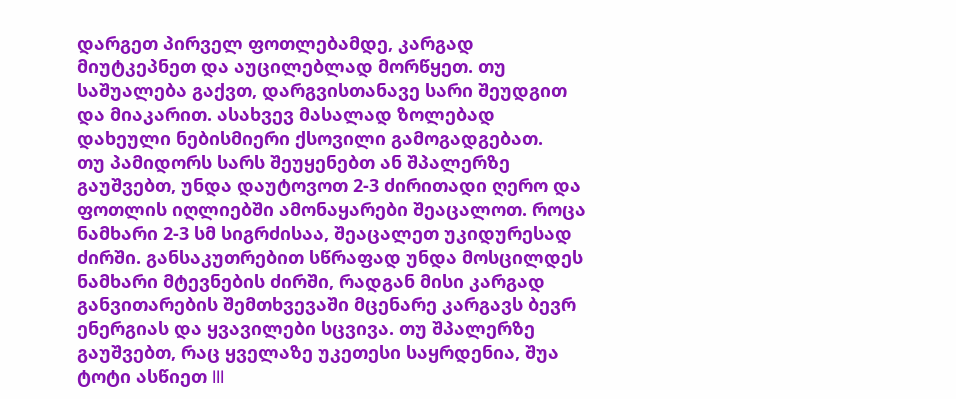დარგეთ პირველ ფოთლებამდე, კარგად მიუტკეპნეთ და აუცილებლად მორწყეთ. თუ საშუალება გაქვთ, დარგვისთანავე სარი შეუდგით და მიაკარით. ასახვევ მასალად ზოლებად დახეული ნებისმიერი ქსოვილი გამოგადგებათ.
თუ პამიდორს სარს შეუყენებთ ან შპალერზე გაუშვებთ, უნდა დაუტოვოთ 2-3 ძირითადი ღერო და ფოთლის იღლიებში ამონაყარები შეაცალოთ. როცა ნამხარი 2-3 სმ სიგრძისაა, შეაცალეთ უკიდურესად ძირში. განსაკუთრებით სწრაფად უნდა მოსცილდეს ნამხარი მტევნების ძირში, რადგან მისი კარგად განვითარების შემთხვევაში მცენარე კარგავს ბევრ ენერგიას და ყვავილები სცვივა. თუ შპალერზე გაუშვებთ, რაც ყველაზე უკეთესი საყრდენია, შუა ტოტი ასწიეთ III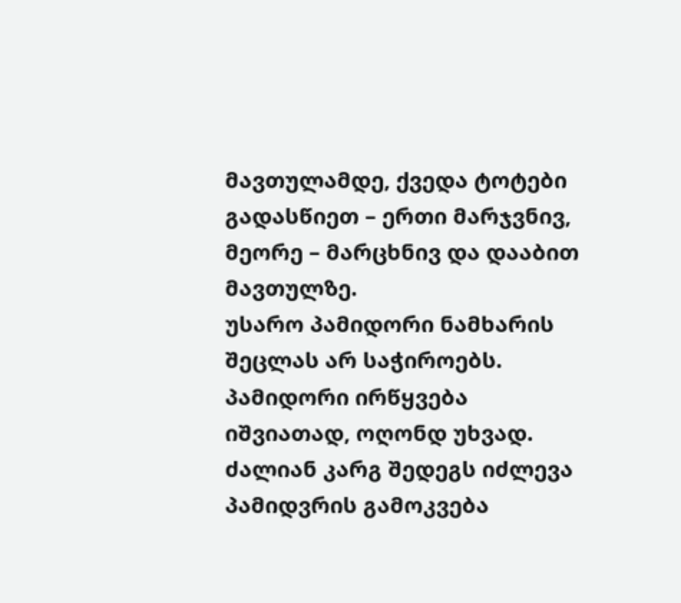მავთულამდე, ქვედა ტოტები გადასწიეთ – ერთი მარჯვნივ, მეორე – მარცხნივ და დააბით მავთულზე.
უსარო პამიდორი ნამხარის შეცლას არ საჭიროებს. პამიდორი ირწყვება იშვიათად, ოღონდ უხვად. ძალიან კარგ შედეგს იძლევა პამიდვრის გამოკვება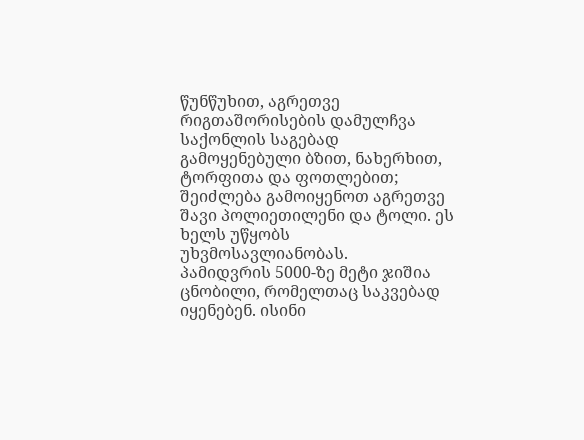წუნწუხით, აგრეთვე რიგთაშორისების დამულჩვა საქონლის საგებად გამოყენებული ბზით, ნახერხით, ტორფითა და ფოთლებით; შეიძლება გამოიყენოთ აგრეთვე შავი პოლიეთილენი და ტოლი. ეს ხელს უწყობს უხვმოსავლიანობას.
პამიდვრის 5000-ზე მეტი ჯიშია ცნობილი, რომელთაც საკვებად იყენებენ. ისინი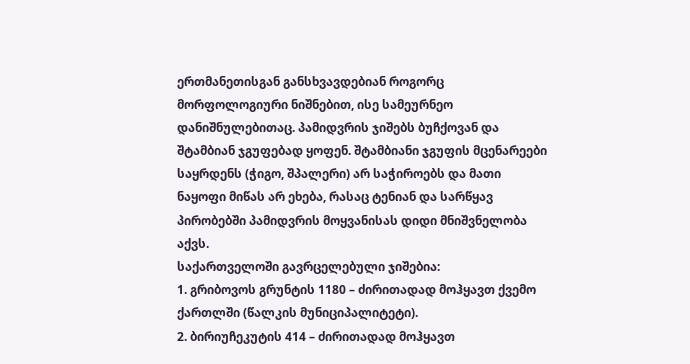ერთმანეთისგან განსხვავდებიან როგორც მორფოლოგიური ნიშნებით, ისე სამეურნეო დანიშნულებითაც. პამიდვრის ჯიშებს ბუჩქოვან და შტამბიან ჯგუფებად ყოფენ. შტამბიანი ჯგუფის მცენარეები საყრდენს (ჭიგო, შპალერი) არ საჭიროებს და მათი ნაყოფი მიწას არ ეხება, რასაც ტენიან და სარწყავ პირობებში პამიდვრის მოყვანისას დიდი მნიშვნელობა აქვს.
საქართველოში გავრცელებული ჯიშებია:
1. გრიბოვოს გრუნტის 1180 – ძირითადად მოჰყავთ ქვემო ქართლში (წალკის მუნიციპალიტეტი).
2. ბირიუჩეკუტის 414 – ძირითადად მოჰყავთ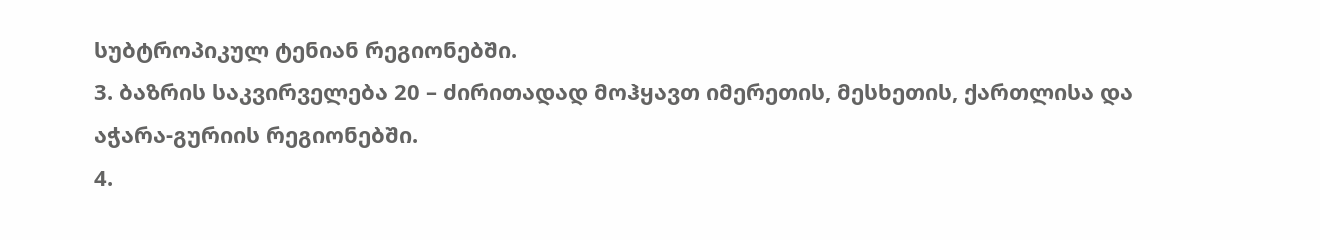სუბტროპიკულ ტენიან რეგიონებში.
3. ბაზრის საკვირველება 20 – ძირითადად მოჰყავთ იმერეთის, მესხეთის, ქართლისა და აჭარა-გურიის რეგიონებში.
4.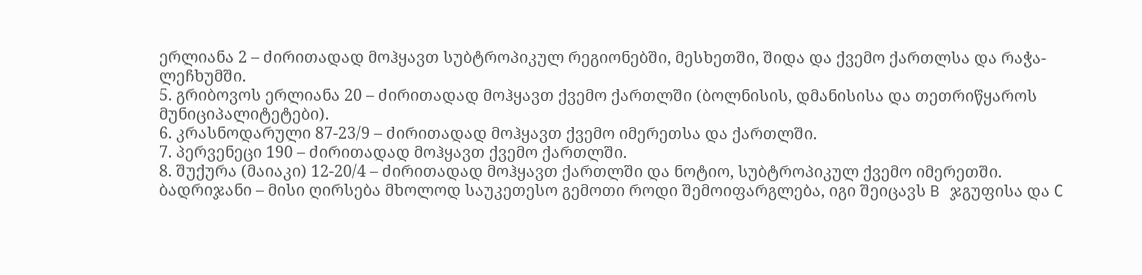ერლიანა 2 – ძირითადად მოჰყავთ სუბტროპიკულ რეგიონებში, მესხეთში, შიდა და ქვემო ქართლსა და რაჭა-ლეჩხუმში.
5. გრიბოვოს ერლიანა 20 – ძირითადად მოჰყავთ ქვემო ქართლში (ბოლნისის, დმანისისა და თეთრიწყაროს მუნიციპალიტეტები).
6. კრასნოდარული 87-23/9 – ძირითადად მოჰყავთ ქვემო იმერეთსა და ქართლში.
7. პერვენეცი 190 – ძირითადად მოჰყავთ ქვემო ქართლში.
8. შუქურა (მაიაკი) 12-20/4 – ძირითადად მოჰყავთ ქართლში და ნოტიო, სუბტროპიკულ ქვემო იმერეთში.
ბადრიჯანი – მისი ღირსება მხოლოდ საუკეთესო გემოთი როდი შემოიფარგლება, იგი შეიცავს B ჯგუფისა და С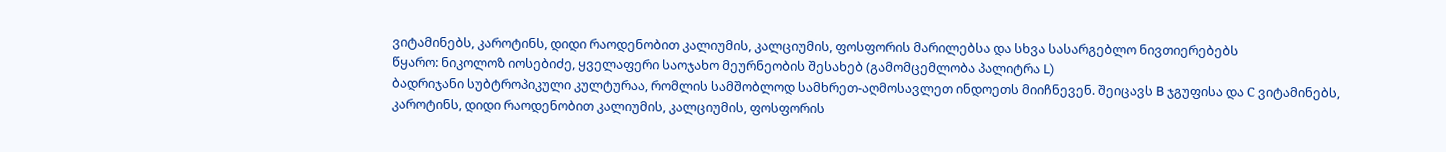ვიტამინებს, კაროტინს, დიდი რაოდენობით კალიუმის, კალციუმის, ფოსფორის მარილებსა და სხვა სასარგებლო ნივთიერებებს
წყარო: ნიკოლოზ იოსებიძე, ყველაფერი საოჯახო მეურნეობის შესახებ (გამომცემლობა პალიტრა L)
ბადრიჯანი სუბტროპიკული კულტურაა, რომლის სამშობლოდ სამხრეთ-აღმოსავლეთ ინდოეთს მიიჩნევენ. შეიცავს B ჯგუფისა და С ვიტამინებს, კაროტინს, დიდი რაოდენობით კალიუმის, კალციუმის, ფოსფორის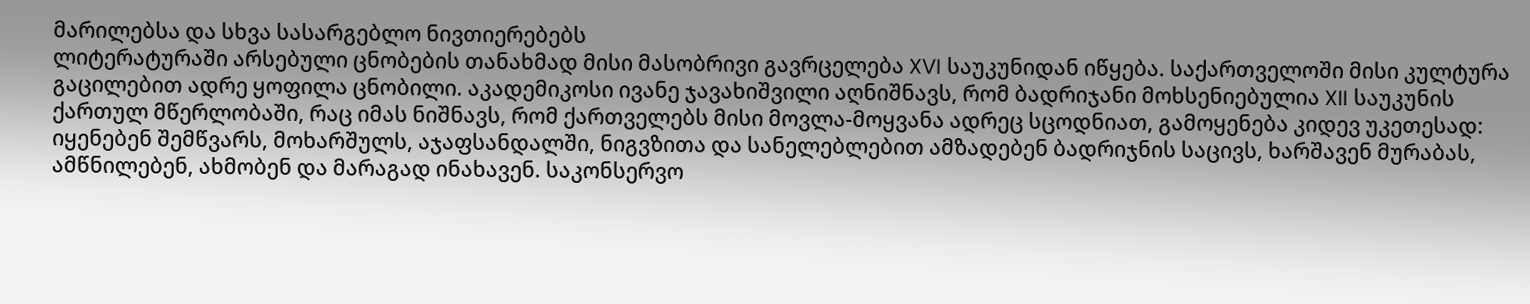მარილებსა და სხვა სასარგებლო ნივთიერებებს
ლიტერატურაში არსებული ცნობების თანახმად მისი მასობრივი გავრცელება XVI საუკუნიდან იწყება. საქართველოში მისი კულტურა გაცილებით ადრე ყოფილა ცნობილი. აკადემიკოსი ივანე ჯავახიშვილი აღნიშნავს, რომ ბადრიჯანი მოხსენიებულია XII საუკუნის ქართულ მწერლობაში, რაც იმას ნიშნავს, რომ ქართველებს მისი მოვლა-მოყვანა ადრეც სცოდნიათ, გამოყენება კიდევ უკეთესად: იყენებენ შემწვარს, მოხარშულს, აჯაფსანდალში, ნიგვზითა და სანელებლებით ამზადებენ ბადრიჯნის საცივს, ხარშავენ მურაბას, ამწნილებენ, ახმობენ და მარაგად ინახავენ. საკონსერვო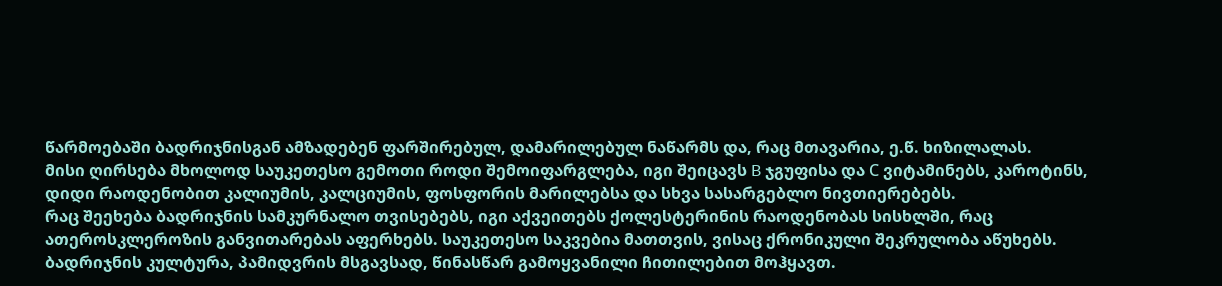წარმოებაში ბადრიჯნისგან ამზადებენ ფარშირებულ, დამარილებულ ნაწარმს და, რაც მთავარია, ე.წ. ხიზილალას.
მისი ღირსება მხოლოდ საუკეთესო გემოთი როდი შემოიფარგლება, იგი შეიცავს B ჯგუფისა და С ვიტამინებს, კაროტინს, დიდი რაოდენობით კალიუმის, კალციუმის, ფოსფორის მარილებსა და სხვა სასარგებლო ნივთიერებებს.
რაც შეეხება ბადრიჯნის სამკურნალო თვისებებს, იგი აქვეითებს ქოლესტერინის რაოდენობას სისხლში, რაც ათეროსკლეროზის განვითარებას აფერხებს. საუკეთესო საკვებია მათთვის, ვისაც ქრონიკული შეკრულობა აწუხებს.
ბადრიჯნის კულტურა, პამიდვრის მსგავსად, წინასწარ გამოყვანილი ჩითილებით მოჰყავთ.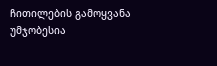ჩითილების გამოყვანა უმჯობესია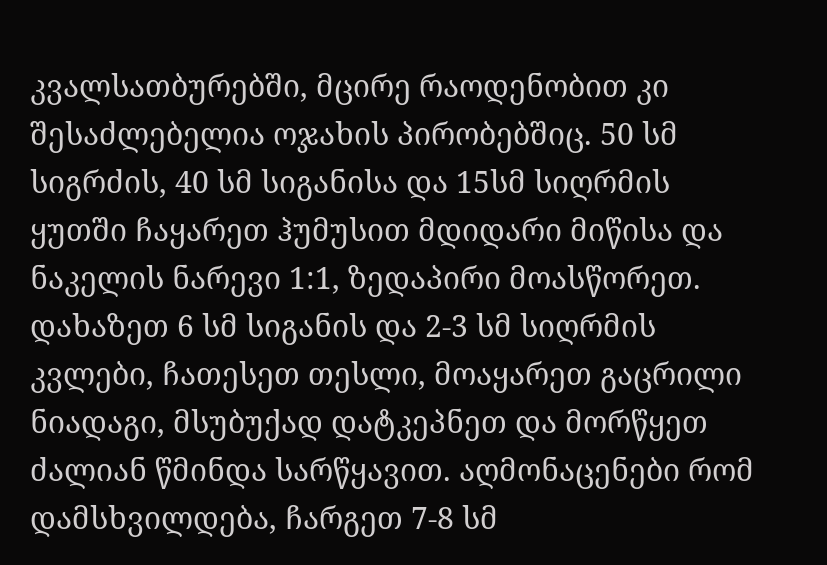კვალსათბურებში, მცირე რაოდენობით კი შესაძლებელია ოჯახის პირობებშიც. 50 სმ სიგრძის, 40 სმ სიგანისა და 15სმ სიღრმის ყუთში ჩაყარეთ ჰუმუსით მდიდარი მიწისა და ნაკელის ნარევი 1:1, ზედაპირი მოასწორეთ. დახაზეთ 6 სმ სიგანის და 2-3 სმ სიღრმის კვლები, ჩათესეთ თესლი, მოაყარეთ გაცრილი ნიადაგი, მსუბუქად დატკეპნეთ და მორწყეთ ძალიან წმინდა სარწყავით. აღმონაცენები რომ დამსხვილდება, ჩარგეთ 7-8 სმ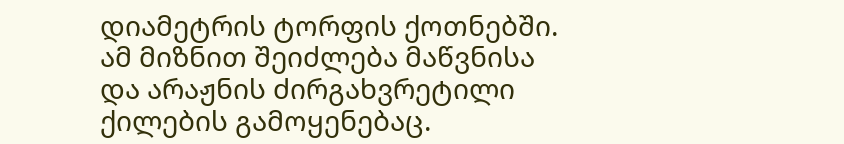დიამეტრის ტორფის ქოთნებში. ამ მიზნით შეიძლება მაწვნისა და არაჟნის ძირგახვრეტილი ქილების გამოყენებაც.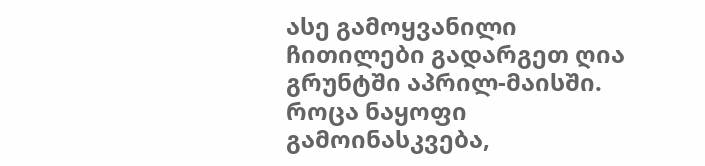ასე გამოყვანილი ჩითილები გადარგეთ ღია გრუნტში აპრილ-მაისში. როცა ნაყოფი გამოინასკვება,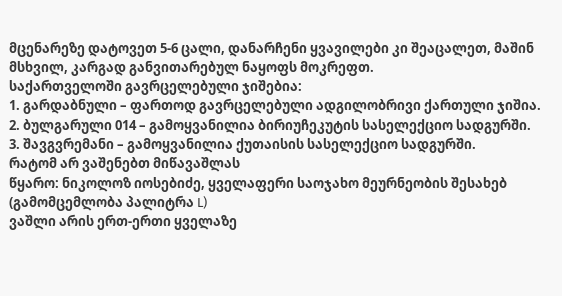მცენარეზე დატოვეთ 5-6 ცალი, დანარჩენი ყვავილები კი შეაცალეთ, მაშინ მსხვილ, კარგად განვითარებულ ნაყოფს მოკრეფთ.
საქართველოში გავრცელებული ჯიშებია:
1. გარდაბნული – ფართოდ გავრცელებული ადგილობრივი ქართული ჯიშია.
2. ბულგარული 014 – გამოყვანილია ბირიუჩეკუტის სასელექციო სადგურში.
3. შავგვრემანი – გამოყვანილია ქუთაისის სასელექციო სადგურში.
რატომ არ ვაშენებთ მიწავაშლას
წყარო: ნიკოლოზ იოსებიძე, ყველაფერი საოჯახო მეურნეობის შესახებ (გამომცემლობა პალიტრა L)
ვაშლი არის ერთ-ერთი ყველაზე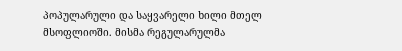პოპულარული და საყვარელი ხილი მთელ მსოფლიოში. მისმა რეგულარულმა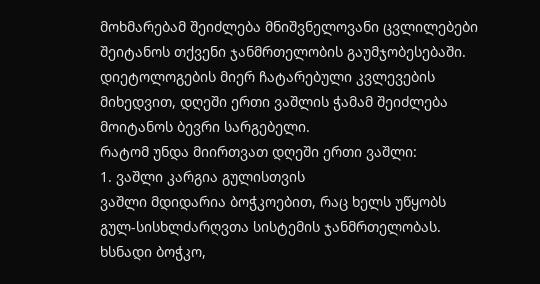მოხმარებამ შეიძლება მნიშვნელოვანი ცვლილებები შეიტანოს თქვენი ჯანმრთელობის გაუმჯობესებაში. დიეტოლოგების მიერ ჩატარებული კვლევების მიხედვით, დღეში ერთი ვაშლის ჭამამ შეიძლება მოიტანოს ბევრი სარგებელი.
რატომ უნდა მიირთვათ დღეში ერთი ვაშლი:
1. ვაშლი კარგია გულისთვის
ვაშლი მდიდარია ბოჭკოებით, რაც ხელს უწყობს გულ-სისხლძარღვთა სისტემის ჯანმრთელობას. ხსნადი ბოჭკო,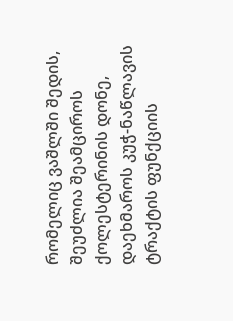რომელიც ვაშლში შედის, შეუძლია შეამციროს ქოლესტერინის დონე, დაეხმაროს კუჭ-ნაწლავის ტრაქტის ფუნქციის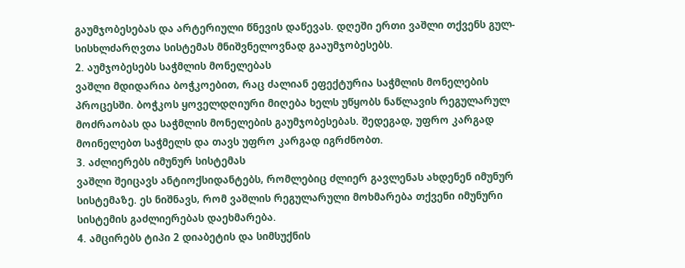გაუმჯობესებას და არტერიული წნევის დაწევას. დღეში ერთი ვაშლი თქვენს გულ-სისხლძარღვთა სისტემას მნიშვნელოვნად გააუმჯობესებს.
2. აუმჯობესებს საჭმლის მონელებას
ვაშლი მდიდარია ბოჭკოებით, რაც ძალიან ეფექტურია საჭმლის მონელების პროცესში. ბოჭკოს ყოველდღიური მიღება ხელს უწყობს ნაწლავის რეგულარულ მოძრაობას და საჭმლის მონელების გაუმჯობესებას. შედეგად, უფრო კარგად მოინელებთ საჭმელს და თავს უფრო კარგად იგრძნობთ.
3. აძლიერებს იმუნურ სისტემას
ვაშლი შეიცავს ანტიოქსიდანტებს, რომლებიც ძლიერ გავლენას ახდენენ იმუნურ სისტემაზე. ეს ნიშნავს, რომ ვაშლის რეგულარული მოხმარება თქვენი იმუნური სისტემის გაძლიერებას დაეხმარება.
4. ამცირებს ტიპი 2 დიაბეტის და სიმსუქნის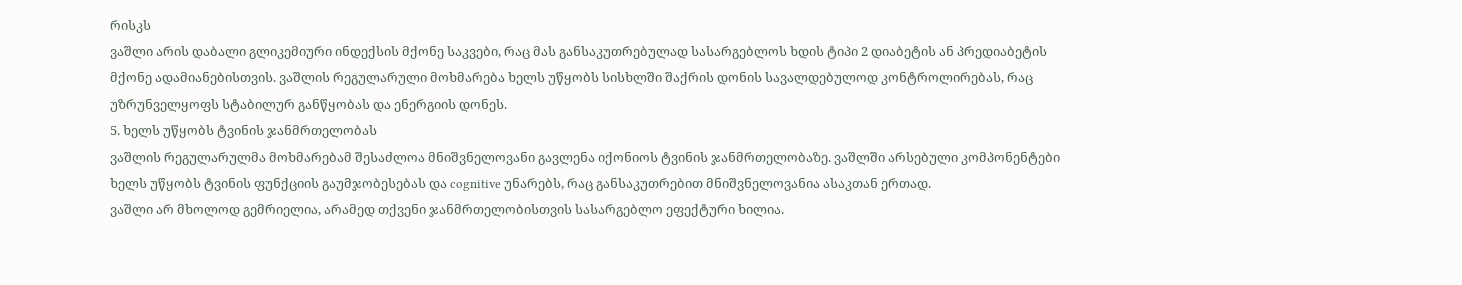რისკს
ვაშლი არის დაბალი გლიკემიური ინდექსის მქონე საკვები, რაც მას განსაკუთრებულად სასარგებლოს ხდის ტიპი 2 დიაბეტის ან პრედიაბეტის მქონე ადამიანებისთვის. ვაშლის რეგულარული მოხმარება ხელს უწყობს სისხლში შაქრის დონის სავალდებულოდ კონტროლირებას, რაც უზრუნველყოფს სტაბილურ განწყობას და ენერგიის დონეს.
5. ხელს უწყობს ტვინის ჯანმრთელობას
ვაშლის რეგულარულმა მოხმარებამ შესაძლოა მნიშვნელოვანი გავლენა იქონიოს ტვინის ჯანმრთელობაზე. ვაშლში არსებული კომპონენტები ხელს უწყობს ტვინის ფუნქციის გაუმჯობესებას და cognitive უნარებს, რაც განსაკუთრებით მნიშვნელოვანია ასაკთან ერთად.
ვაშლი არ მხოლოდ გემრიელია, არამედ თქვენი ჯანმრთელობისთვის სასარგებლო ეფექტური ხილია.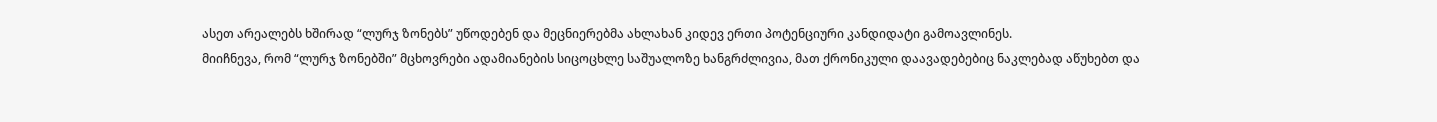ასეთ არეალებს ხშირად “ლურჯ ზონებს” უწოდებენ და მეცნიერებმა ახლახან კიდევ ერთი პოტენციური კანდიდატი გამოავლინეს.
მიიჩნევა, რომ “ლურჯ ზონებში” მცხოვრები ადამიანების სიცოცხლე საშუალოზე ხანგრძლივია, მათ ქრონიკული დაავადებებიც ნაკლებად აწუხებთ და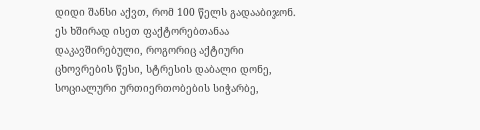დიდი შანსი აქვთ, რომ 100 წელს გადააბიჯონ. ეს ხშირად ისეთ ფაქტორებთანაა დაკავშირებული, როგორიც აქტიური ცხოვრების წესი, სტრესის დაბალი დონე, სოციალური ურთიერთობების სიჭარბე,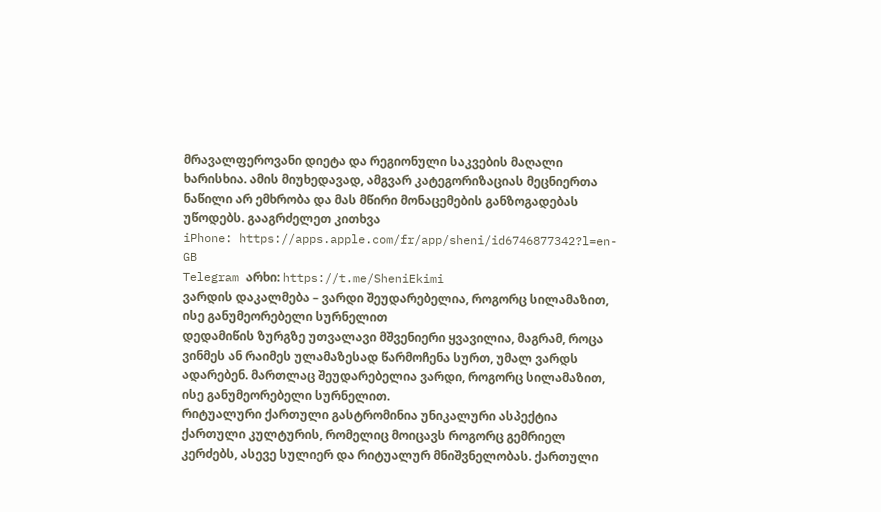მრავალფეროვანი დიეტა და რეგიონული საკვების მაღალი ხარისხია. ამის მიუხედავად, ამგვარ კატეგორიზაციას მეცნიერთა ნაწილი არ ემხრობა და მას მწირი მონაცემების განზოგადებას უწოდებს. გააგრძელეთ კითხვა
iPhone: https://apps.apple.com/fr/app/sheni/id6746877342?l=en-GB
Telegram არხი: https://t.me/SheniEkimi
ვარდის დაკალმება – ვარდი შეუდარებელია, როგორც სილამაზით, ისე განუმეორებელი სურნელით
დედამიწის ზურგზე უთვალავი მშვენიერი ყვავილია, მაგრამ, როცა ვინმეს ან რაიმეს ულამაზესად წარმოჩენა სურთ, უმალ ვარდს ადარებენ. მართლაც შეუდარებელია ვარდი, როგორც სილამაზით, ისე განუმეორებელი სურნელით.
რიტუალური ქართული გასტრომინია უნიკალური ასპექტია ქართული კულტურის, რომელიც მოიცავს როგორც გემრიელ კერძებს, ასევე სულიერ და რიტუალურ მნიშვნელობას. ქართული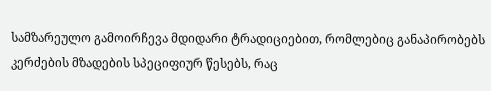სამზარეულო გამოირჩევა მდიდარი ტრადიციებით, რომლებიც განაპირობებს კერძების მზადების სპეციფიურ წესებს, რაც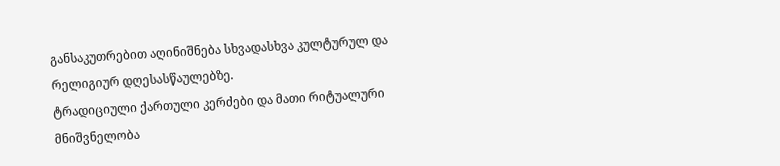განსაკუთრებით აღინიშნება სხვადასხვა კულტურულ და რელიგიურ დღესასწაულებზე.
ტრადიციული ქართული კერძები და მათი რიტუალური მნიშვნელობა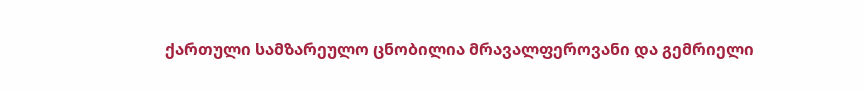ქართული სამზარეულო ცნობილია მრავალფეროვანი და გემრიელი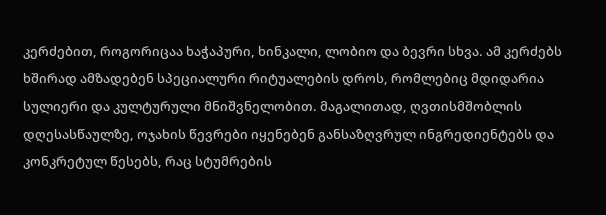კერძებით, როგორიცაა ხაჭაპური, ხინკალი, ლობიო და ბევრი სხვა. ამ კერძებს ხშირად ამზადებენ სპეციალური რიტუალების დროს, რომლებიც მდიდარია სულიერი და კულტურული მნიშვნელობით. მაგალითად, ღვთისმშობლის დღესასწაულზე, ოჯახის წევრები იყენებენ განსაზღვრულ ინგრედიენტებს და კონკრეტულ წესებს, რაც სტუმრების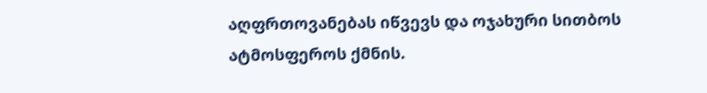აღფრთოვანებას იწვევს და ოჯახური სითბოს ატმოსფეროს ქმნის.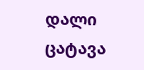დალი ცატავა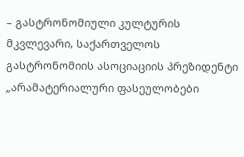– გასტრონომიული კულტურის მკვლევარი, საქართველოს გასტრონომიის ასოციაციის პრეზიდენტი
„არამატერიალური ფასეულობები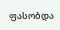ფასობდა